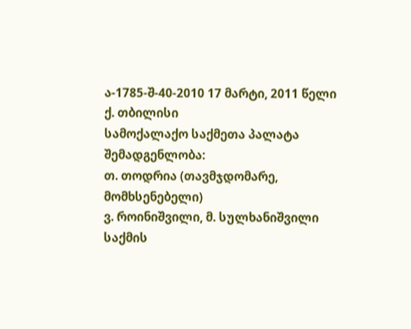ა-1785-შ-40-2010 17 მარტი, 2011 წელი
ქ. თბილისი
სამოქალაქო საქმეთა პალატა
შემადგენლობა:
თ. თოდრია (თავმჯდომარე, მომხსენებელი)
ვ. როინიშვილი, მ. სულხანიშვილი
საქმის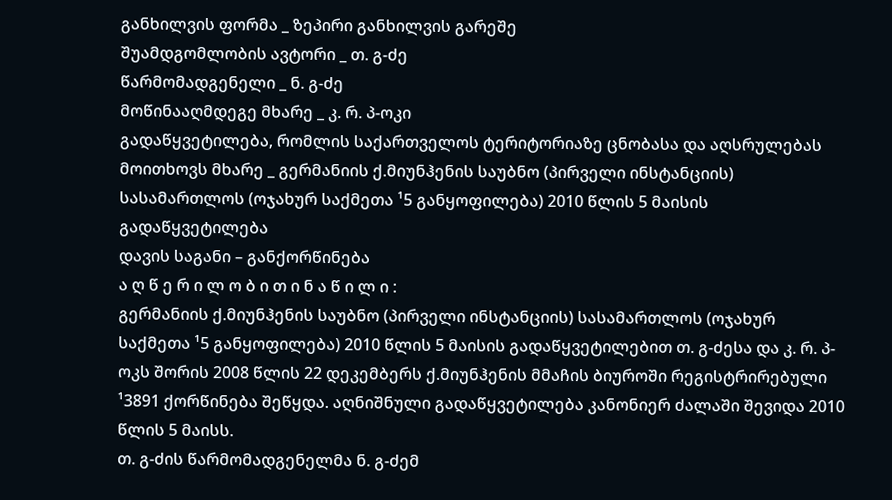განხილვის ფორმა _ ზეპირი განხილვის გარეშე
შუამდგომლობის ავტორი _ თ. გ-ძე
წარმომადგენელი _ ნ. გ-ძე
მოწინააღმდეგე მხარე _ კ. რ. პ-ოკი
გადაწყვეტილება, რომლის საქართველოს ტერიტორიაზე ცნობასა და აღსრულებას მოითხოვს მხარე _ გერმანიის ქ.მიუნჰენის საუბნო (პირველი ინსტანციის) სასამართლოს (ოჯახურ საქმეთა ¹5 განყოფილება) 2010 წლის 5 მაისის გადაწყვეტილება
დავის საგანი – განქორწინება
ა ღ წ ე რ ი ლ ო ბ ი თ ი ნ ა წ ი ლ ი :
გერმანიის ქ.მიუნჰენის საუბნო (პირველი ინსტანციის) სასამართლოს (ოჯახურ საქმეთა ¹5 განყოფილება) 2010 წლის 5 მაისის გადაწყვეტილებით თ. გ-ძესა და კ. რ. პ-ოკს შორის 2008 წლის 22 დეკემბერს ქ.მიუნჰენის მმაჩის ბიუროში რეგისტრირებული ¹3891 ქორწინება შეწყდა. აღნიშნული გადაწყვეტილება კანონიერ ძალაში შევიდა 2010 წლის 5 მაისს.
თ. გ-ძის წარმომადგენელმა ნ. გ-ძემ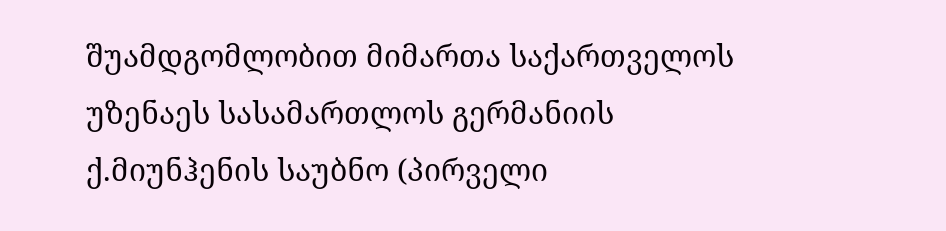შუამდგომლობით მიმართა საქართველოს უზენაეს სასამართლოს გერმანიის ქ.მიუნჰენის საუბნო (პირველი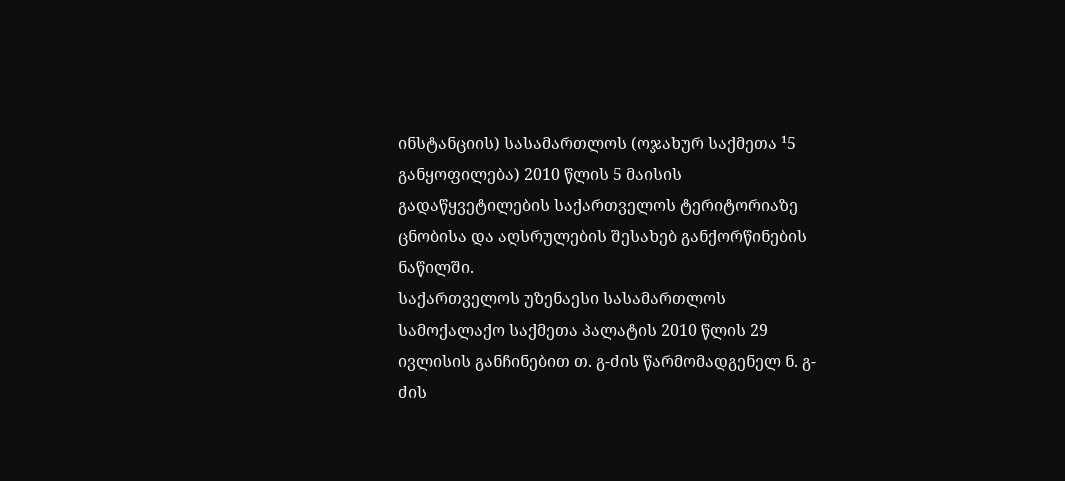ინსტანციის) სასამართლოს (ოჯახურ საქმეთა ¹5 განყოფილება) 2010 წლის 5 მაისის გადაწყვეტილების საქართველოს ტერიტორიაზე ცნობისა და აღსრულების შესახებ განქორწინების ნაწილში.
საქართველოს უზენაესი სასამართლოს სამოქალაქო საქმეთა პალატის 2010 წლის 29 ივლისის განჩინებით თ. გ-ძის წარმომადგენელ ნ. გ-ძის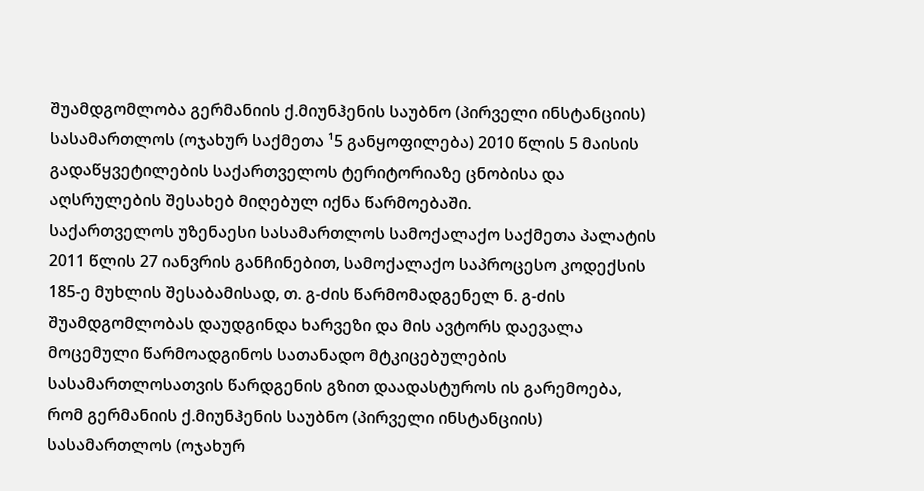შუამდგომლობა გერმანიის ქ.მიუნჰენის საუბნო (პირველი ინსტანციის) სასამართლოს (ოჯახურ საქმეთა ¹5 განყოფილება) 2010 წლის 5 მაისის გადაწყვეტილების საქართველოს ტერიტორიაზე ცნობისა და აღსრულების შესახებ მიღებულ იქნა წარმოებაში.
საქართველოს უზენაესი სასამართლოს სამოქალაქო საქმეთა პალატის 2011 წლის 27 იანვრის განჩინებით, სამოქალაქო საპროცესო კოდექსის 185-ე მუხლის შესაბამისად, თ. გ-ძის წარმომადგენელ ნ. გ-ძის შუამდგომლობას დაუდგინდა ხარვეზი და მის ავტორს დაევალა მოცემული წარმოადგინოს სათანადო მტკიცებულების სასამართლოსათვის წარდგენის გზით დაადასტუროს ის გარემოება, რომ გერმანიის ქ.მიუნჰენის საუბნო (პირველი ინსტანციის) სასამართლოს (ოჯახურ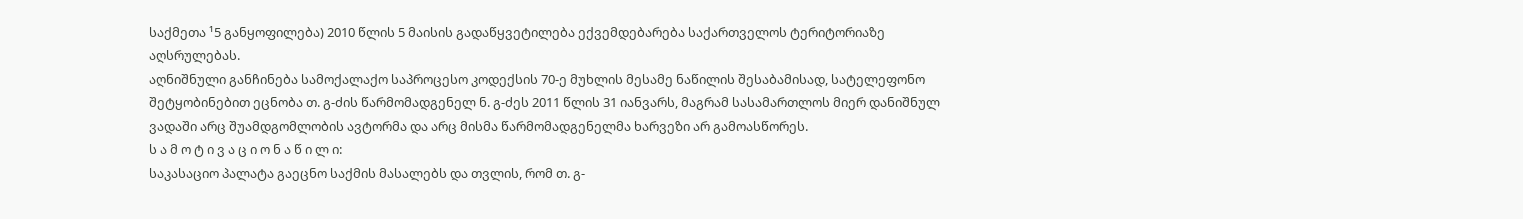საქმეთა ¹5 განყოფილება) 2010 წლის 5 მაისის გადაწყვეტილება ექვემდებარება საქართველოს ტერიტორიაზე აღსრულებას.
აღნიშნული განჩინება სამოქალაქო საპროცესო კოდექსის 70-ე მუხლის მესამე ნაწილის შესაბამისად, სატელეფონო შეტყობინებით ეცნობა თ. გ-ძის წარმომადგენელ ნ. გ-ძეს 2011 წლის 31 იანვარს, მაგრამ სასამართლოს მიერ დანიშნულ ვადაში არც შუამდგომლობის ავტორმა და არც მისმა წარმომადგენელმა ხარვეზი არ გამოასწორეს.
ს ა მ ო ტ ი ვ ა ც ი ო ნ ა წ ი ლ ი:
საკასაციო პალატა გაეცნო საქმის მასალებს და თვლის, რომ თ. გ-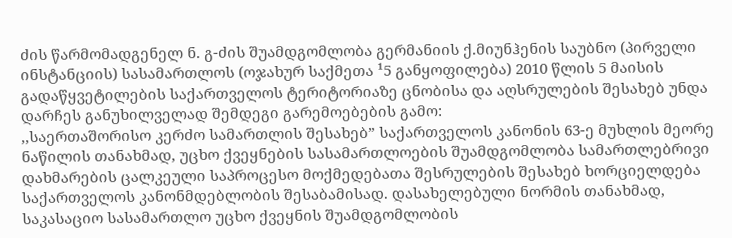ძის წარმომადგენელ ნ. გ-ძის შუამდგომლობა გერმანიის ქ.მიუნჰენის საუბნო (პირველი ინსტანციის) სასამართლოს (ოჯახურ საქმეთა ¹5 განყოფილება) 2010 წლის 5 მაისის გადაწყვეტილების საქართველოს ტერიტორიაზე ცნობისა და აღსრულების შესახებ უნდა დარჩეს განუხილველად შემდეგი გარემოებების გამო:
,,საერთაშორისო კერძო სამართლის შესახებ” საქართველოს კანონის 63-ე მუხლის მეორე ნაწილის თანახმად, უცხო ქვეყნების სასამართლოების შუამდგომლობა სამართლებრივი დახმარების ცალკეული საპროცესო მოქმედებათა შესრულების შესახებ ხორციელდება საქართველოს კანონმდებლობის შესაბამისად. დასახელებული ნორმის თანახმად, საკასაციო სასამართლო უცხო ქვეყნის შუამდგომლობის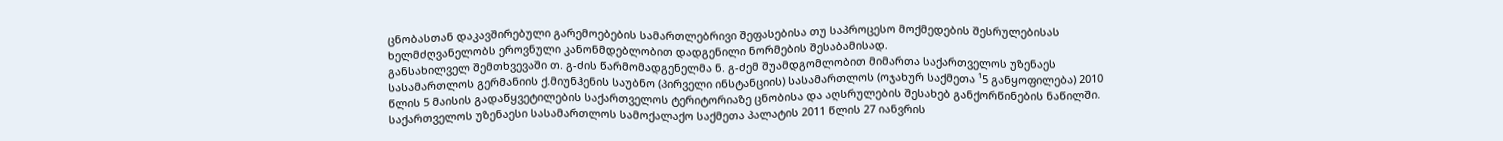ცნობასთან დაკავშირებული გარემოებების სამართლებრივი შეფასებისა თუ საპროცესო მოქმედების შესრულებისას ხელმძღვანელობს ეროვნული კანონმდებლობით დადგენილი ნორმების შესაბამისად.
განსახილველ შემთხვევაში თ. გ-ძის წარმომადგენელმა ნ. გ-ძემ შუამდგომლობით მიმართა საქართველოს უზენაეს სასამართლოს გერმანიის ქ.მიუნჰენის საუბნო (პირველი ინსტანციის) სასამართლოს (ოჯახურ საქმეთა ¹5 განყოფილება) 2010 წლის 5 მაისის გადაწყვეტილების საქართველოს ტერიტორიაზე ცნობისა და აღსრულების შესახებ განქორწინების ნაწილში.
საქართველოს უზენაესი სასამართლოს სამოქალაქო საქმეთა პალატის 2011 წლის 27 იანვრის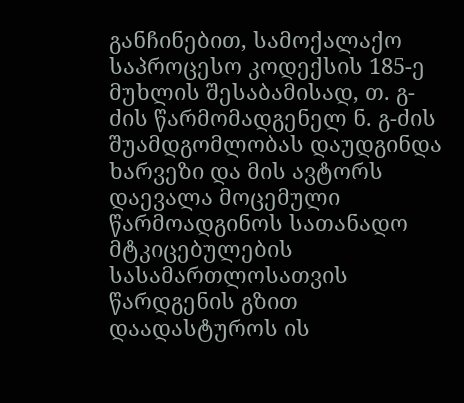განჩინებით, სამოქალაქო საპროცესო კოდექსის 185-ე მუხლის შესაბამისად, თ. გ-ძის წარმომადგენელ ნ. გ-ძის შუამდგომლობას დაუდგინდა ხარვეზი და მის ავტორს დაევალა მოცემული წარმოადგინოს სათანადო მტკიცებულების სასამართლოსათვის წარდგენის გზით დაადასტუროს ის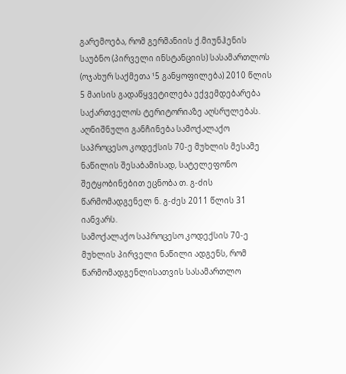გარემოება, რომ გერმანიის ქ.მიუნჰენის საუბნო (პირველი ინსტანციის) სასამართლოს (ოჯახურ საქმეთა ¹5 განყოფილება) 2010 წლის 5 მაისის გადაწყვეტილება ექვემდებარება საქართველოს ტერიტორიაზე აღსრულებას.
აღნიშნული განჩინება სამოქალაქო საპროცესო კოდექსის 70-ე მუხლის მესამე ნაწილის შესაბამისად, სატელეფონო შეტყობინებით ეცნობა თ. გ-ძის წარმომადგენელ ნ. გ-ძეს 2011 წლის 31 იანვარს.
სამოქალაქო საპროცესო კოდექსის 70-ე მუხლის პირველი ნაწილი ადგენს, რომ წარმომადგენლისათვის სასამართლო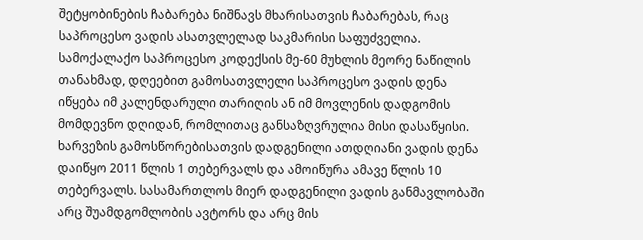შეტყობინების ჩაბარება ნიშნავს მხარისათვის ჩაბარებას, რაც საპროცესო ვადის ასათვლელად საკმარისი საფუძველია.
სამოქალაქო საპროცესო კოდექსის მე-60 მუხლის მეორე ნაწილის თანახმად, დღეებით გამოსათვლელი საპროცესო ვადის დენა იწყება იმ კალენდარული თარიღის ან იმ მოვლენის დადგომის მომდევნო დღიდან, რომლითაც განსაზღვრულია მისი დასაწყისი. ხარვეზის გამოსწორებისათვის დადგენილი ათდღიანი ვადის დენა დაიწყო 2011 წლის 1 თებერვალს და ამოიწურა ამავე წლის 10 თებერვალს. სასამართლოს მიერ დადგენილი ვადის განმავლობაში არც შუამდგომლობის ავტორს და არც მის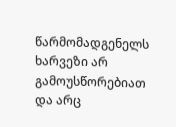წარმომადგენელს ხარვეზი არ გამოუსწორებიათ და არც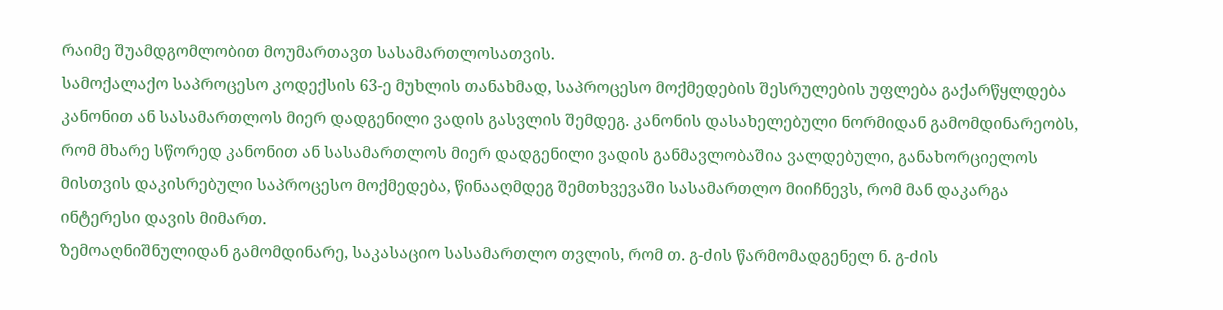რაიმე შუამდგომლობით მოუმართავთ სასამართლოსათვის.
სამოქალაქო საპროცესო კოდექსის 63-ე მუხლის თანახმად, საპროცესო მოქმედების შესრულების უფლება გაქარწყლდება კანონით ან სასამართლოს მიერ დადგენილი ვადის გასვლის შემდეგ. კანონის დასახელებული ნორმიდან გამომდინარეობს, რომ მხარე სწორედ კანონით ან სასამართლოს მიერ დადგენილი ვადის განმავლობაშია ვალდებული, განახორციელოს მისთვის დაკისრებული საპროცესო მოქმედება, წინააღმდეგ შემთხვევაში სასამართლო მიიჩნევს, რომ მან დაკარგა ინტერესი დავის მიმართ.
ზემოაღნიშნულიდან გამომდინარე, საკასაციო სასამართლო თვლის, რომ თ. გ-ძის წარმომადგენელ ნ. გ-ძის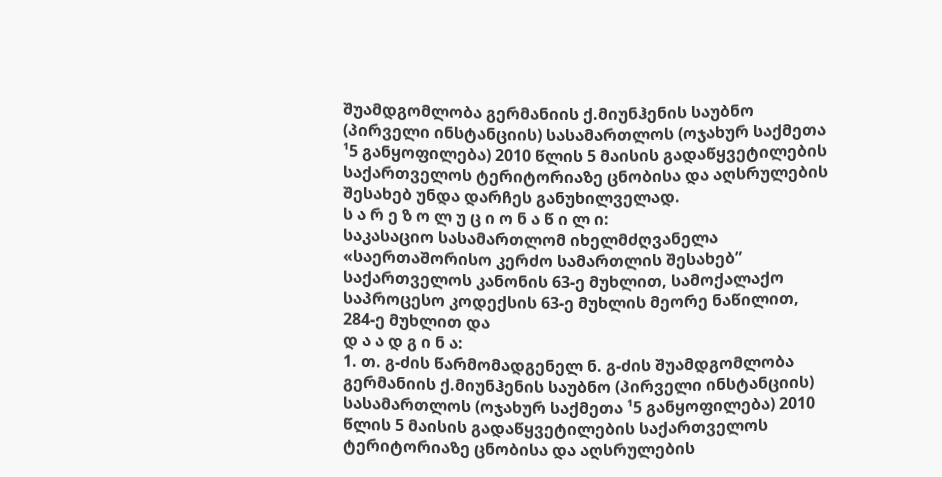შუამდგომლობა გერმანიის ქ.მიუნჰენის საუბნო (პირველი ინსტანციის) სასამართლოს (ოჯახურ საქმეთა ¹5 განყოფილება) 2010 წლის 5 მაისის გადაწყვეტილების საქართველოს ტერიტორიაზე ცნობისა და აღსრულების შესახებ უნდა დარჩეს განუხილველად.
ს ა რ ე ზ ო ლ უ ც ი ო ნ ა წ ი ლ ი:
საკასაციო სასამართლომ იხელმძღვანელა «საერთაშორისო კერძო სამართლის შესახებ” საქართველოს კანონის 63-ე მუხლით, სამოქალაქო საპროცესო კოდექსის 63-ე მუხლის მეორე ნაწილით, 284-ე მუხლით და
დ ა ა დ გ ი ნ ა:
1. თ. გ-ძის წარმომადგენელ ნ. გ-ძის შუამდგომლობა გერმანიის ქ.მიუნჰენის საუბნო (პირველი ინსტანციის) სასამართლოს (ოჯახურ საქმეთა ¹5 განყოფილება) 2010 წლის 5 მაისის გადაწყვეტილების საქართველოს ტერიტორიაზე ცნობისა და აღსრულების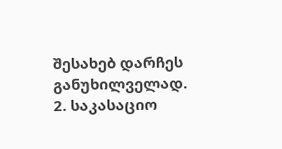შესახებ დარჩეს განუხილველად.
2. საკასაციო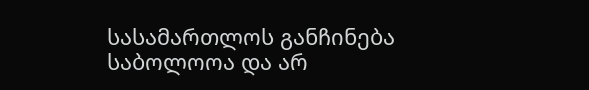სასამართლოს განჩინება საბოლოოა და არ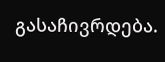გასაჩივრდება.